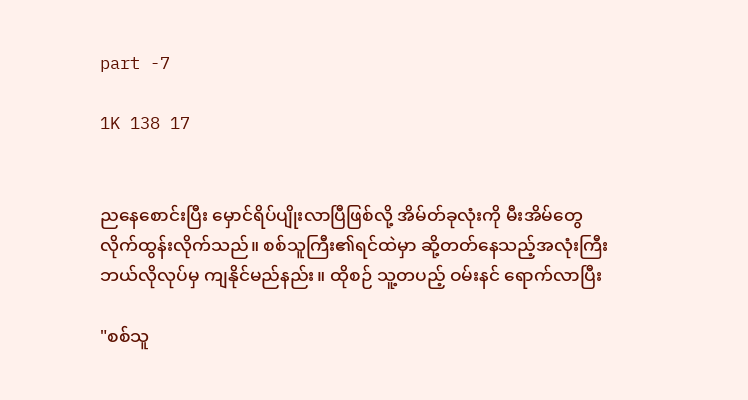part -7

1K 138 17


ညနေစောင်းပြီး မှောင်ရိပ်ပျိုးလာပြီဖြစ်လို့ အိမ်တ်ခုလုံးကို မီးအိမ်တွေလိုက်ထွန်းလိုက်သည်။ စစ်သူကြီး၏ရင်ထဲမှာ ဆို့တတ်နေသည့်အလုံးကြီး ဘယ်လိုလုပ်မှ ကျနိုင်မည်နည်း။ ထိုစဉ် သူ့တပည့် ဝမ်းနင် ရောက်လာပြီး

"စစ်သူ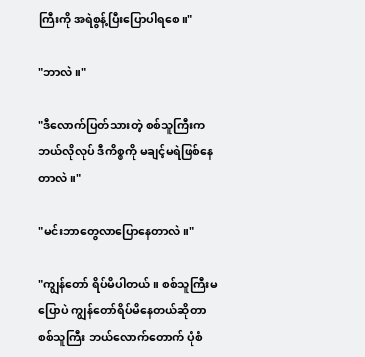ကြီးကို အရဲစွန့်ပြီးပြောပါရစေ။"

"ဘာလဲ။"

"ဒီလောက်ပြတ်သားတဲ့ စစ်သူကြီးက ဘယ်လိုလုပ် ဒီကိစ္စကို မချင့်မရဲဖြစ်နေတာလဲ။"

"မင်းဘာတွေလာပြောနေတာလဲ။"

"ကျွန်တော် ရိပ်မိပါတယ်။ စစ်သူကြီးမပြောပဲ ကျွန်တော်ရိပ်မိနေတယ်ဆိုတာ စစ်သူကြီး ဘယ်လောက်တောက် ပုံစံ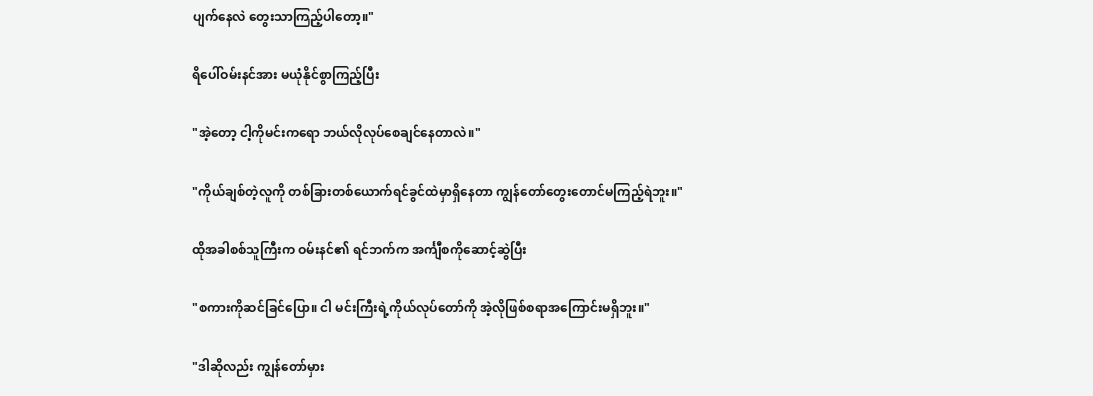ပျက်နေလဲ တွေးသာကြည့်ပါတော့။"

ရိပေါ်ဝမ်းနင်အား မယုံနိုင်စွာကြည့်ပြီး

"အဲ့တော့ ငါ့ကိုမင်းကရော ဘယ်လိုလုပ်စေချင်နေတာလဲ။"

"ကိုယ်ချစ်တဲ့လူကို တစ်ခြားတစ်ယောက်ရင်ခွင်ထဲမှာရှိနေတာ ကျွန်တော်တွေးတောင်မကြည့်ရဲဘူး။"

ထိုအခါစစ်သူကြီးက ဝမ်းနင်၏ ရင်ဘက်က အင်္ကျီစကိုဆောင့်ဆွဲပြီး

"စကားကိုဆင်ခြင်ပြော။ ငါ မင်းကြီးရဲ့ကိုယ်လုပ်တော်ကို အဲ့လိုဖြစ်စရာအကြောင်းမရှိဘူး။"

"ဒါဆိုလည်း ကျွန်တော်မှား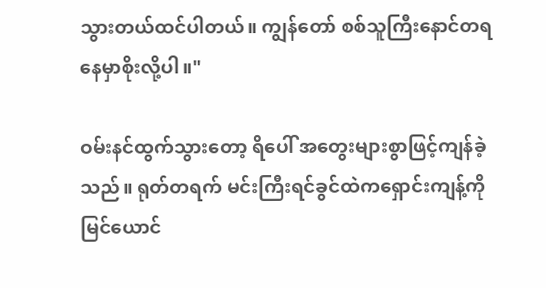သွားတယ်ထင်ပါတယ်။ ကျွန်တော် စစ်သူကြီးနောင်တရနေမှာစိုးလို့ပါ။"

ဝမ်းနင်ထွက်သွားတော့ ရိပေါ် အတွေးများစွာဖြင့်ကျန်ခဲ့သည်။ ရုတ်တရက် မင်းကြီးရင်ခွင်ထဲကရှောင်းကျန့်ကို မြင်ယောင်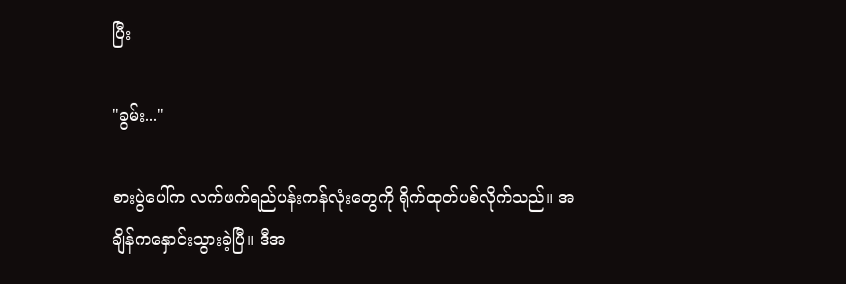ပြီး

"ခွမ်း..."

စားပွဲပေါ်က လက်ဖက်ရည်ပန်းကန်လုံးတွေကို ရိုက်ထုတ်ပစ်လိုက်သည်။ အချိန်ကနှောင်းသွားခဲ့ပြီ။ ဒီအ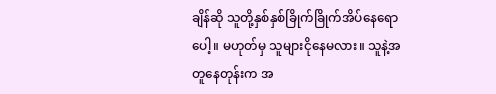ချိန်ဆို သူတို့နှစ်နှစ်ခြိုက်ခြိုက်အိပ်နေရောပေါ့။ မဟုတ်မှ သူများငိုနေမလား။ သူနဲ့အတူနေတုန်းက အ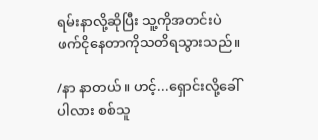ရမ်းနာလို့ဆိုပြီး သူ့ကိုအတင်းပဲ ဖက်ငိုနေတာကိုသတိရသွားသည်။

/နာ နာတယ်။ ‌ဟင့်...ရှောင်းလို့ခေါ်ပါလား စစ်သူ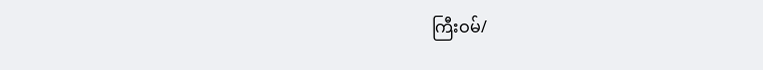ကြီးဝမ်/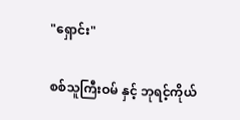"ရှောင်း"

စစ်သူကြီးဝမ် နှင့် ဘုရင့်ကိုယ်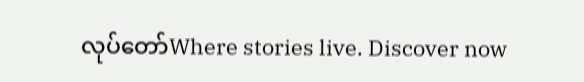လုပ်တော်Where stories live. Discover now